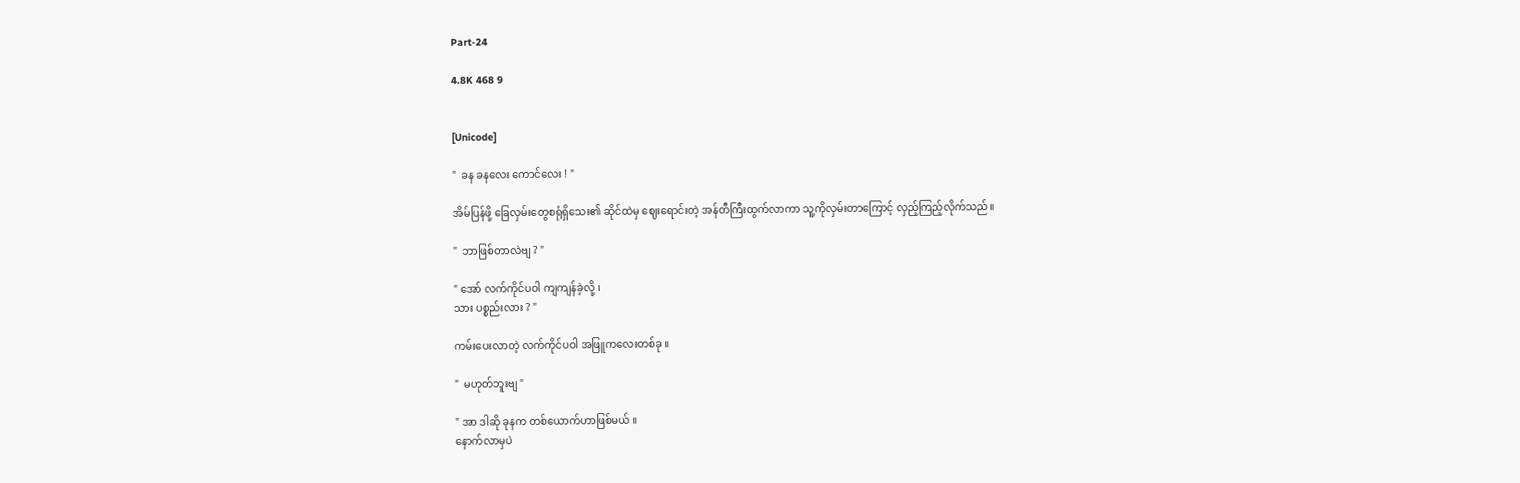Part-24

4.8K 468 9


[Unicode]

"  ခန ခနလေး ကောင်လေး ! "

အိမ်ပြန်ဖို့ ခြေလှမ်းတွေစရုံရှိသေး၏ ဆိုင်ထဲမှ ဈေးရောင်းတဲ့ အန်တီကြီးထွက်လာကာ သူ့ကိုလှမ်းတာကြောင့် လှည့်ကြည့်လိုက်သည်။

"  ဘာဖြစ်တာလဲဗျ ? "

" အော် လက်ကိုင်ပဝါ ကျကျန်ခဲ့လို့ ၊
သား ပစ္စည်းလား ? "

ကမ်းပေးလာတဲ့ လက်ကိုင်ပဝါ အဖြူကလေးတစ်ခု ။

"  မဟုတ်ဘူးဗျ "

" အာ ဒါဆို ခုနက တစ်ယောက်ဟာဖြစ်မယ် ။
နောက်လာမှပဲ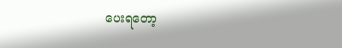ပေးရတော့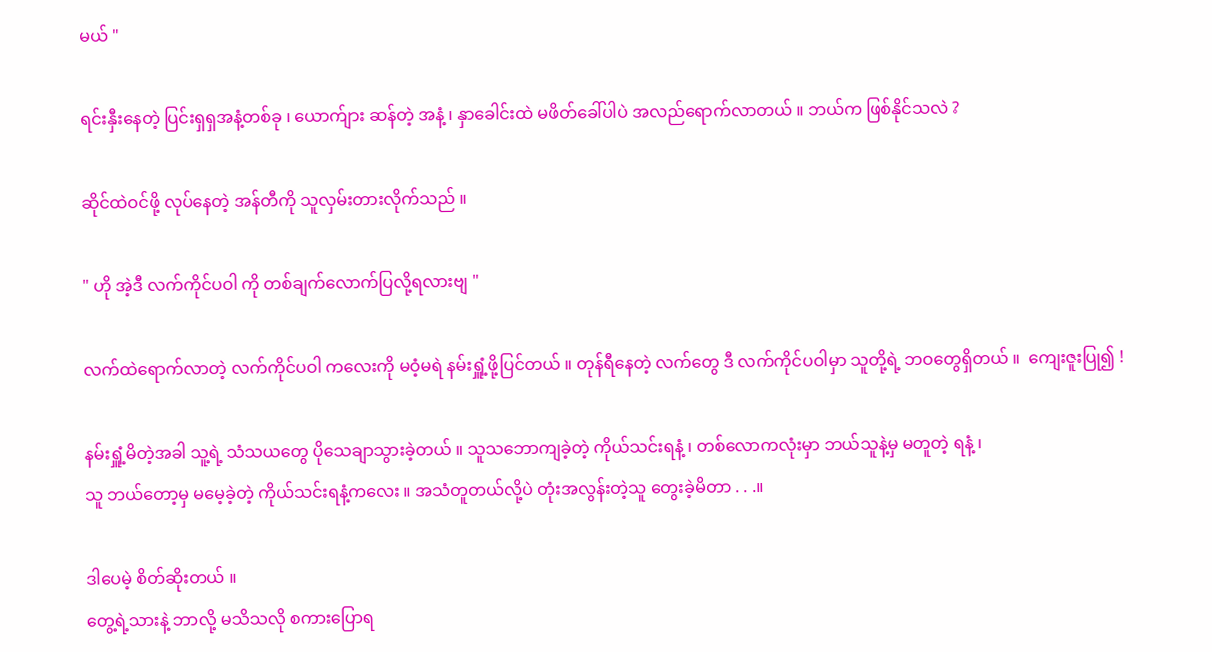မယ် "

ရင်းနှီးနေတဲ့ ပြင်းရှရှအနံ့တစ်ခု ၊ ယောက်ျား ဆန်တဲ့ အနံ့ ၊ နှာခေါင်းထဲ မဖိတ်ခေါ်ပါပဲ အလည်ရောက်လာတယ် ။ ဘယ်က ဖြစ်နိုင်သလဲ ?

ဆိုင်ထဲဝင်ဖို့ လုပ်နေတဲ့ အန်တီကို သူလှမ်းတားလိုက်သည် ။

" ဟို အဲ့ဒီ လက်ကိုင်ပဝါ ကို တစ်ချက်လောက်ပြလို့ရလားဗျ "

လက်ထဲရောက်လာတဲ့ လက်ကိုင်ပဝါ ကလေးကို မဝံ့မရဲ နမ်းရှူံ့ဖို့ပြင်တယ် ။ တုန်ရီနေတဲ့ လက်တွေ ဒီ လက်ကိုင်ပဝါမှာ သူတို့ရဲ့ ဘဝတွေရှိတယ် ။  ကျေးဇူးပြု၍ !

နမ်းရှူံ့မိတဲ့အခါ သူ့ရဲ့ သံသယတွေ ပိုသေချာသွားခဲ့တယ် ။ သူသဘောကျခဲ့တဲ့ ကိုယ်သင်းရနံ့ ၊ တစ်လောကလုံးမှာ ဘယ်သူနဲ့မှ မတူတဲ့ ရနံ့ ၊
သူ ဘယ်တော့မှ မမေ့ခဲ့တဲ့ ကိုယ်သင်းရနံ့ကလေး ။ အသံတူတယ်လို့ပဲ တုံးအလွန်းတဲ့သူ တွေးခဲ့မိတာ . . .။

ဒါပေမဲ့ စိတ်ဆိုးတယ် ။
တွေ့ရဲ့သားနဲ့ ဘာလို့ မသိသလို စကားပြောရ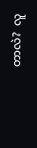တာလဲ?  လူ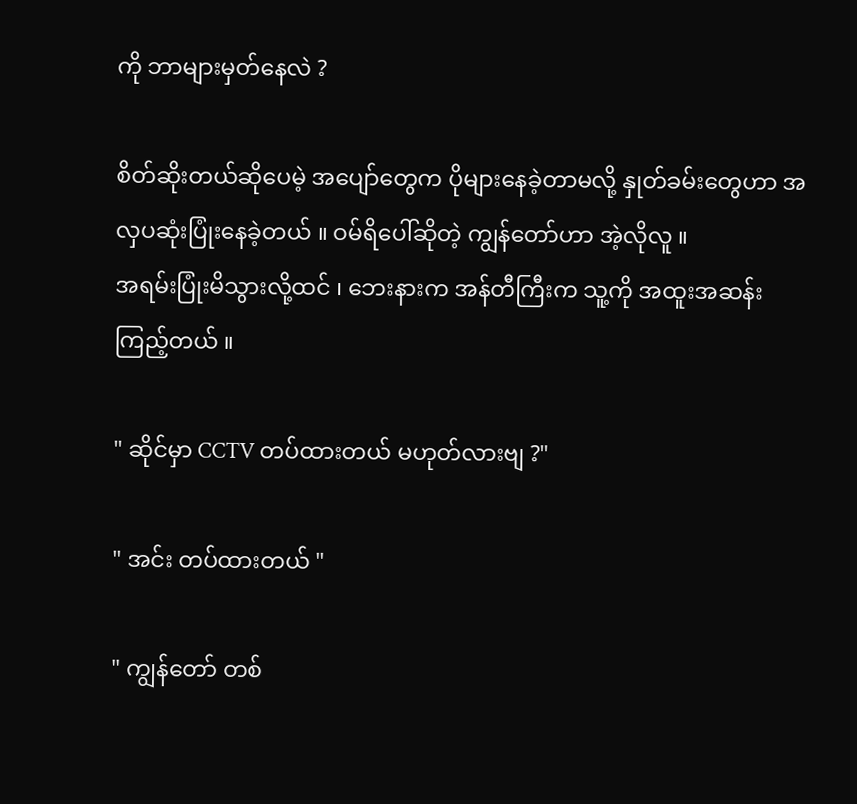ကို ဘာများမှတ်နေလဲ ?

စိတ်ဆိုးတယ်ဆိုပေမဲ့ အပျော်တွေက ပိုများနေခဲ့တာမလို့ နှုတ်ခမ်းတွေဟာ အလှပဆုံးပြုံးနေခဲ့တယ် ။ ဝမ်ရိပေါ်ဆိုတဲ့ ကျွန်တော်ဟာ အဲ့လိုလူ ။
အရမ်းပြုံးမိသွားလို့ထင် ၊ ဘေးနားက အန်တီကြီးက သူ့ကို အထူးအဆန်း ကြည့်တယ် ။

" ဆိုင်မှာ CCTV တပ်ထားတယ် မဟုတ်လားဗျ ?"

" အင်း တပ်ထားတယ် "

" ကျွန်တော် တစ်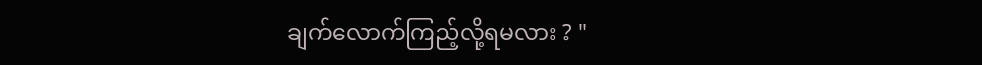ချက်လောက်ကြည့်လို့ရမလား ? "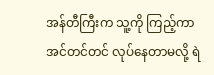အန်တီကြီးက သူ့ကို ကြည့်ကာ အင်တင်တင် လုပ်နေတာမလို့ ရဲ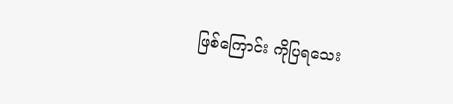ဖြစ်ကြောင်း ကိုပြရသေး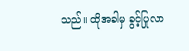သည်။ ထိုအခါမှ ခွင့်ပြုလာ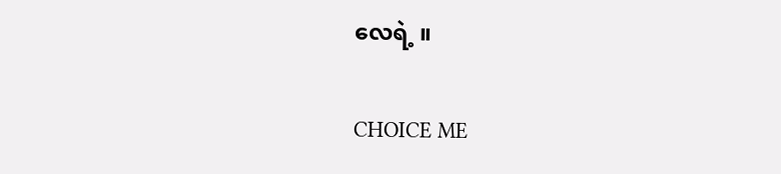လေရဲ့ ။

CHOICE ME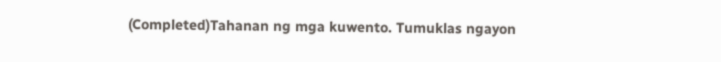(Completed)Tahanan ng mga kuwento. Tumuklas ngayon